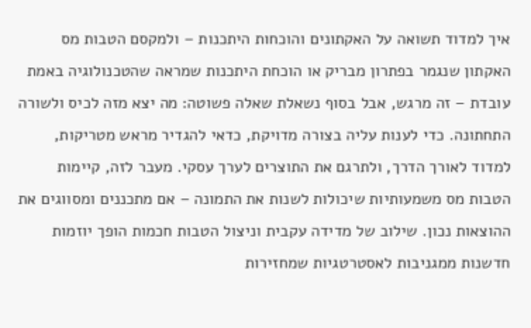איך למדוד תשואה על האקתונים והוכחות היתכנות – ולמקסם הטבות מס
האקתון שנגמר בפתרון מבריק או הוכחת היתכנות שמראה שהטכנולוגיה באמת עובדת – זה מרגש, אבל בסוף נשאלת שאלה פשוטה: מה יצא מזה לכיס ולשורה התחתונה. כדי לענות עליה בצורה מדויקת, כדאי להגדיר מראש מטריקות, למדוד לאורך הדרך, ולתרגם את התוצרים לערך עסקי. מעבר לזה, קיימות הטבות מס משמעותיות שיכולות לשנות את התמונה – אם מתכננים ומסווגים את ההוצאות נכון. שילוב של מדידה עקבית וניצול הטבות חכמות הופך יוזמות חדשנות ממגניבות לאסטרטגיות שמחזירות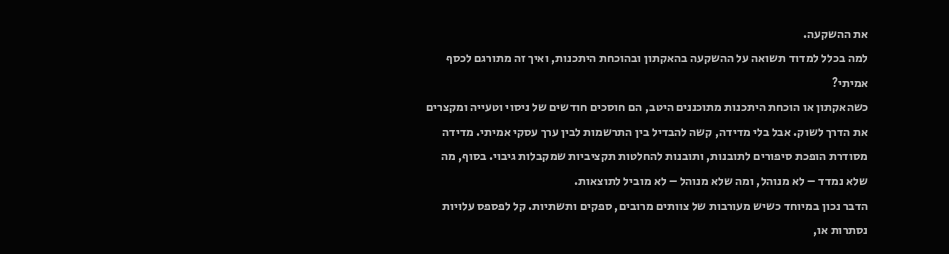את ההשקעה.
למה בכלל למדוד תשואה על ההשקעה בהאקתון ובהוכחת היתכנות, ואיך זה מתורגם לכסף אמיתי?
כשהאקתון או הוכחת היתכנות מתוכננים היטב, הם חוסכים חודשים של ניסוי וטעייה ומקצרים את הדרך לשוק. אבל בלי מדידה, קשה להבדיל בין התרשמות לבין ערך עסקי אמיתי. מדידה מסודרת הופכת סיפורים לתובנות, ותובנות להחלטות תקציביות שמקבלות גיבוי. בסוף, מה שלא נמדד – לא מנוהל, ומה שלא מנוהל – לא מוביל לתוצאות.
הדבר נכון במיוחד כשיש מעורבות של צוותים מרובים, ספקים ותשתיות. קל לפספס עלויות נסתרות או,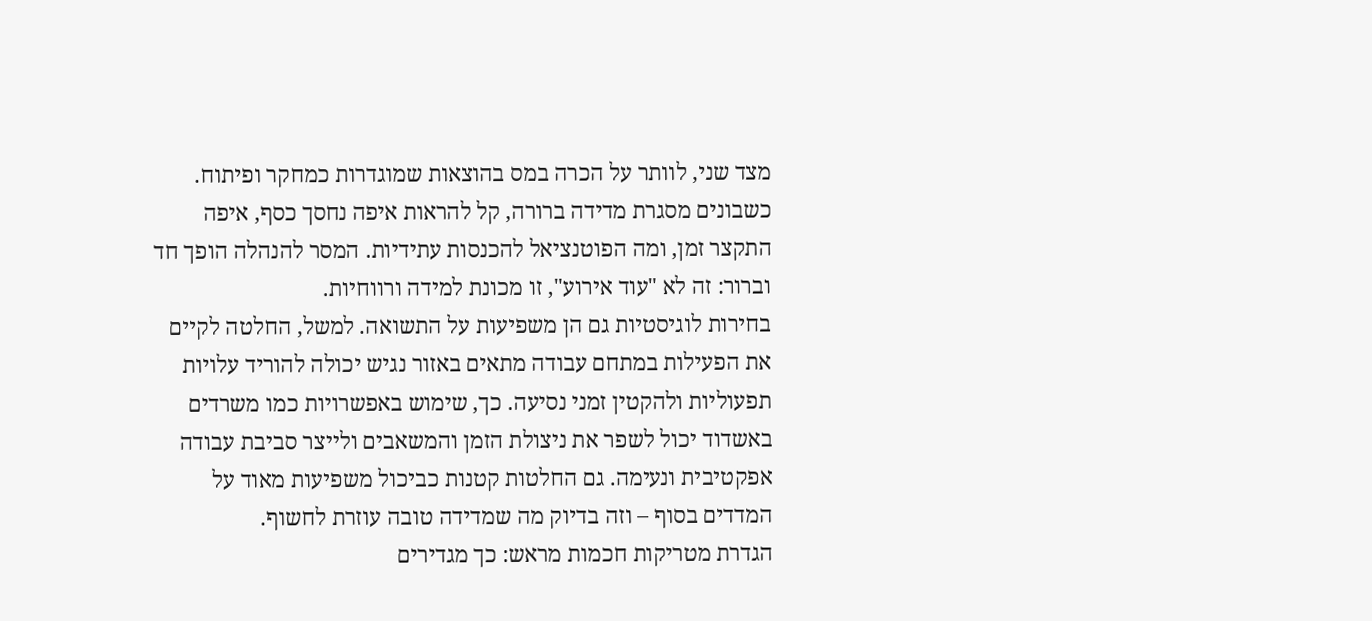מצד שני, לוותר על הכרה במס בהוצאות שמוגדרות כמחקר ופיתוח. כשבונים מסגרת מדידה ברורה, קל להראות איפה נחסך כסף, איפה התקצר זמן, ומה הפוטנציאל להכנסות עתידיות. המסר להנהלה הופך חד וברור: זה לא "עוד אירוע", זו מכונת למידה ורווחיות.
בחירות לוגיסטיות גם הן משפיעות על התשואה. למשל, החלטה לקיים את הפעילות במתחם עבודה מתאים באזור נגיש יכולה להוריד עלויות תפעוליות ולהקטין זמני נסיעה. כך, שימוש באפשרויות כמו משרדים באשדוד יכול לשפר את ניצולת הזמן והמשאבים ולייצר סביבת עבודה אפקטיבית ונעימה. גם החלטות קטנות כביכול משפיעות מאוד על המדדים בסוף – וזה בדיוק מה שמדידה טובה עוזרת לחשוף.
הגדרת מטריקות חכמות מראש: כך מגדירים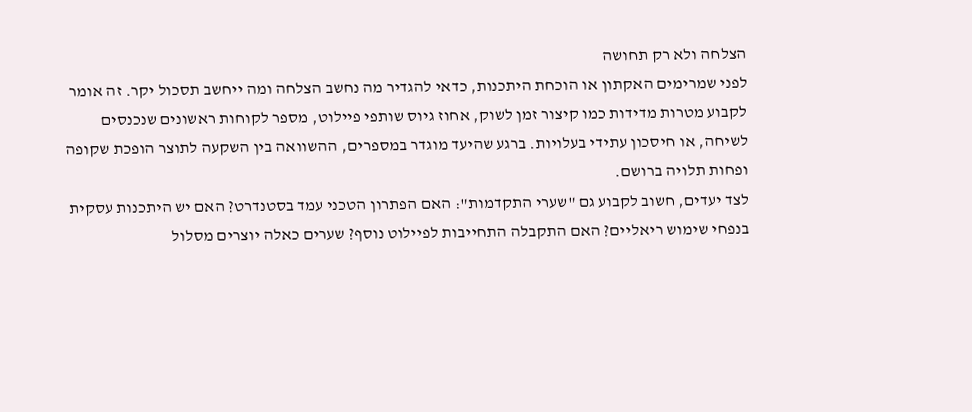הצלחה ולא רק תחושה
לפני שמרימים האקתון או הוכחת היתכנות, כדאי להגדיר מה נחשב הצלחה ומה ייחשב תסכול יקר. זה אומר לקבוע מטרות מדידות כמו קיצור זמן לשוק, אחוז גיוס שותפי פיילוט, מספר לקוחות ראשונים שנכנסים לשיחה, או חיסכון עתידי בעלויות. ברגע שהיעד מוגדר במספרים, ההשוואה בין השקעה לתוצר הופכת שקופה ופחות תלויה ברושם.
לצד יעדים, חשוב לקבוע גם "שערי התקדמות": האם הפתרון הטכני עמד בסטנדרט? האם יש היתכנות עסקית בנפחי שימוש ריאליים? האם התקבלה התחייבות לפיילוט נוסף? שערים כאלה יוצרים מסלול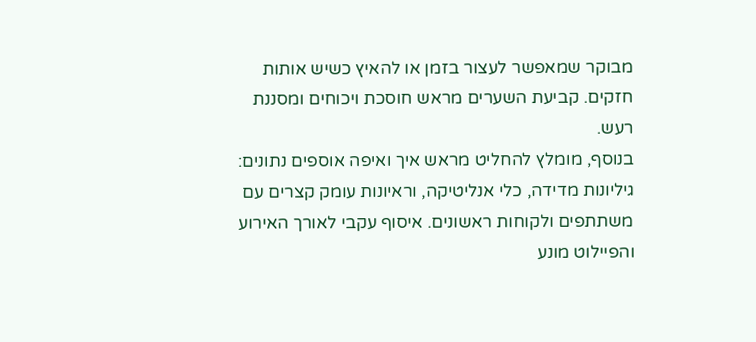מבוקר שמאפשר לעצור בזמן או להאיץ כשיש אותות חזקים. קביעת השערים מראש חוסכת ויכוחים ומסננת רעש.
בנוסף, מומלץ להחליט מראש איך ואיפה אוספים נתונים: גיליונות מדידה, כלי אנליטיקה, וראיונות עומק קצרים עם משתתפים ולקוחות ראשונים. איסוף עקבי לאורך האירוע והפיילוט מונע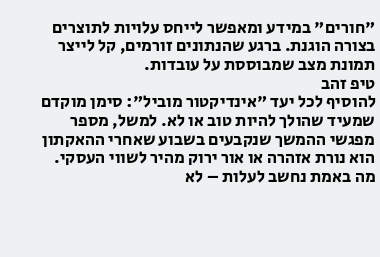"חורים" במידע ומאפשר לייחס עלויות לתוצרים בצורה הוגנת. ברגע שהנתונים זורמים, קל לייצר תמונת מצב שמבוססת על עובדות.
טיפ זהב
להוסיף לכל יעד "אינדיקטור מוביל": סימן מוקדם שמעיד שהולך להיות טוב או לא. למשל, מספר מפגשי ההמשך שנקבעים בשבוע שאחרי ההאקתון הוא נורת אזהרה או אור ירוק מהיר לשווי העסקי.
מה באמת נחשב לעלות – לא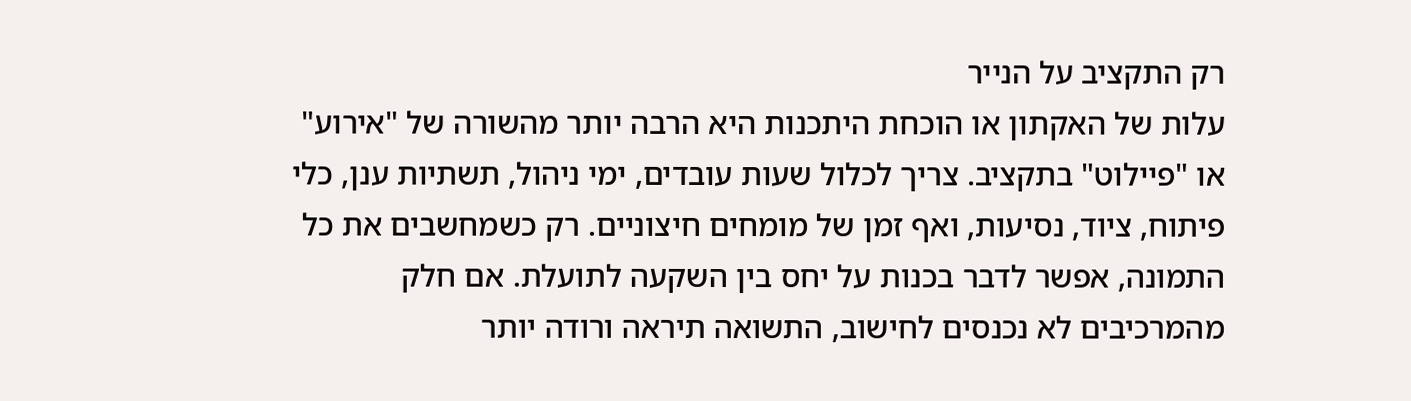רק התקציב על הנייר
עלות של האקתון או הוכחת היתכנות היא הרבה יותר מהשורה של "אירוע" או "פיילוט" בתקציב. צריך לכלול שעות עובדים, ימי ניהול, תשתיות ענן, כלי פיתוח, ציוד, נסיעות, ואף זמן של מומחים חיצוניים. רק כשמחשבים את כל התמונה, אפשר לדבר בכנות על יחס בין השקעה לתועלת. אם חלק מהמרכיבים לא נכנסים לחישוב, התשואה תיראה ורודה יותר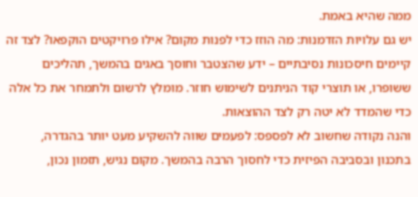ממה שהיא באמת.
יש גם עלויות הזדמנות: מה הוזז כדי לפנות מקום? אילו פרויקטים הוקפאו? לצד זה קיימים חיסכונות נסיבתיים – ידע שהצטבר וחוסך באגים בהמשך, תהליכים ששופרו, או תוצרי קוד הניתנים לשימוש חוזר. מומלץ לרשום ולתמחר את כל אלה כדי שהמדד לא יטה רק לצד ההוצאות.
והנה נקודה שחשוב לא לפספס: לפעמים שווה להשקיע מעט יותר בהגדרה, בתכנון ובסביבה הפיזית כדי לחסוך הרבה בהמשך. מקום נגיש, תזמון נכון,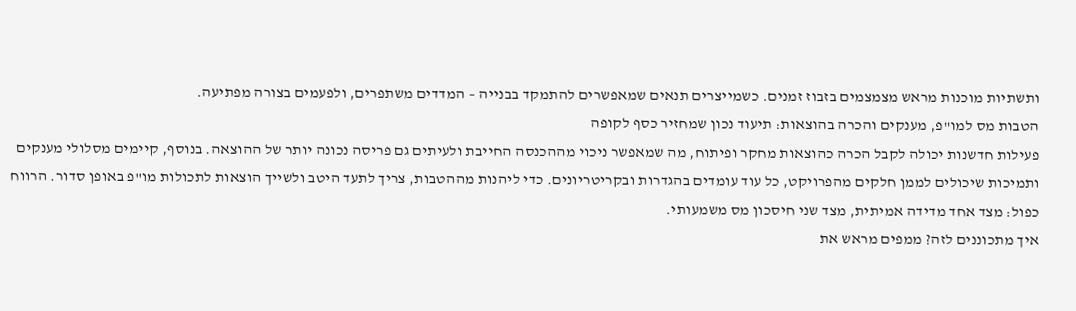ותשתיות מוכנות מראש מצמצמים בזבוז זמנים. כשמייצרים תנאים שמאפשרים להתמקד בבנייה – המדדים משתפרים, ולפעמים בצורה מפתיעה.
הטבות מס למו"פ, מענקים והכרה בהוצאות: תיעוד נכון שמחזיר כסף לקופה
פעילות חדשנות יכולה לקבל הכרה כהוצאות מחקר ופיתוח, מה שמאפשר ניכוי מההכנסה החייבת ולעיתים גם פריסה נכונה יותר של ההוצאה. בנוסף, קיימים מסלולי מענקים ותמיכות שיכולים לממן חלקים מהפרויקט, כל עוד עומדים בהגדרות ובקריטריונים. כדי ליהנות מההטבות, צריך לתעד היטב ולשייך הוצאות לתכולות מו"פ באופן סדור. הרווח כפול: מצד אחד מדידה אמיתית, מצד שני חיסכון מס משמעותי.
איך מתכוננים לזה? ממפים מראש את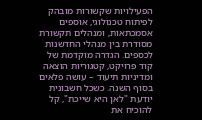הפעילויות שקשורות מובהק לפיתוח טכנולוגי, אוספים אסמכתאות, ומנהלים תקשורת מסודרת בין מנהלי החדשנות לכספים. הגדרה מוקדמת של קוד פרויקט, קטגוריות הוצאה ומדיניות תיעוד – עושה פלאים בסוף השנה. כשכל חשבונית יודעת "לאן היא שייכת", קל להוכיח את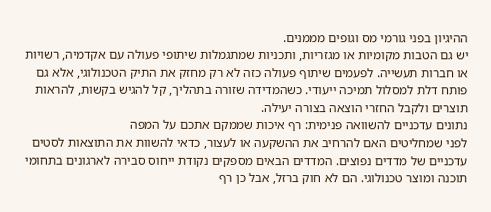ההיגיון בפני גורמי מס וגופים מממנים.
יש גם הטבות מקומיות או מגזריות, ותכניות שמתגמלות שיתופי פעולה עם אקדמיה, רשויות או חברות תעשייה. לפעמים שיתוף פעולה כזה לא רק מחזק את התיק הטכנולוגי, אלא גם פותח דלת למסלול תמיכה ייעודי. כשהמדידה שזורה בתהליך, קל להגיש בקשות, להראות תוצרים ולקבל החזרי הוצאה בצורה יעילה.
נתונים עדכניים להשוואה פנימית: רף איכות שממקם אתכם על המפה
לפני שמחליטים האם להרחיב את ההשקעה או לעצור, כדאי להשוות את התוצאות לסטים עדכניים של מדדים נפוצים. המדדים הבאים מספקים נקודת ייחוס סבירה לארגונים בתחומי תוכנה ומוצר טכנולוגי. הם לא חוק ברזל, אבל כן רף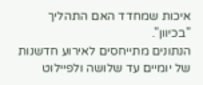איכות שמחדד האם התהליך "בכיוון".
הנתונים מתייחסים לאירוע חדשנות של יומיים עד שלושה ולפיילוט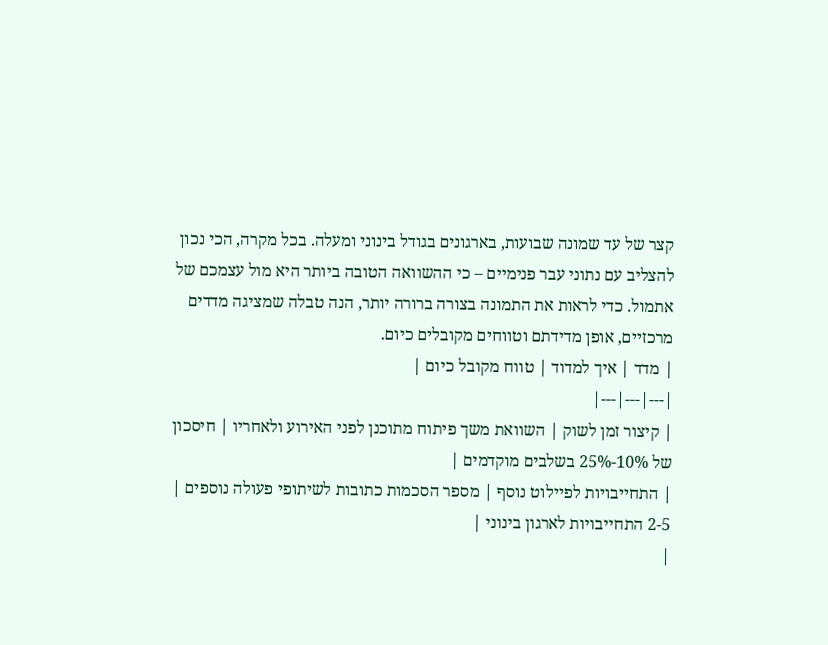קצר של עד שמונה שבועות, בארגונים בגודל בינוני ומעלה. בכל מקרה, הכי נכון להצליב עם נתוני עבר פנימיים – כי ההשוואה הטובה ביותר היא מול עצמכם של אתמול. כדי לראות את התמונה בצורה ברורה יותר, הנה טבלה שמציגה מדדים מרכזיים, אופן מדידתם וטווחים מקובלים כיום.
| מדד | איך למדוד | טווח מקובל כיום |
|---|---|---|
| קיצור זמן לשוק | השוואת משך פיתוח מתוכנן לפני האירוע ולאחריו | חיסכון של 10%-25% בשלבים מוקדמים |
| התחייבויות לפיילוט נוסף | מספר הסכמות כתובות לשיתופי פעולה נוספים | 2-5 התחייבויות לארגון בינוני |
|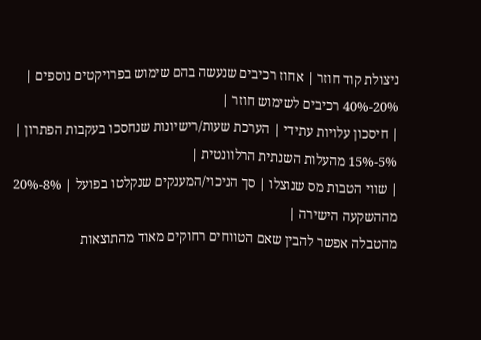ניצולת קוד חוזר | אחוז רכיבים שנעשה בהם שימוש בפרויקטים נוספים | 20%-40% רכיבים לשימוש חוזר |
| חיסכון עלויות עתידי | הערכת שעות/רישיונות שנחסכו בעקבות הפתרון | 5%-15% מהעלות השנתית הרלוונטית |
| שווי הטבות מס שנוצלו | סך הניכוי/המענקים שנקלטו בפועל | 8%-20% מההשקעה הישירה |
מהטבלה אפשר להבין שאם הטווחים רחוקים מאוד מהתוצאות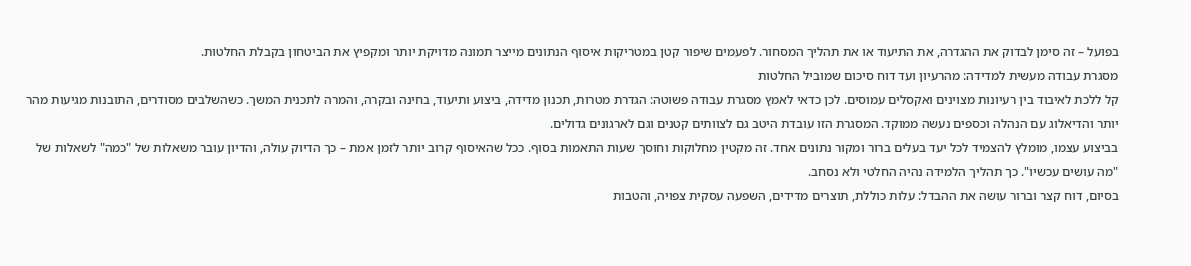בפועל – זה סימן לבדוק את ההגדרה, את התיעוד או את תהליך המסחור. לפעמים שיפור קטן במטריקות איסוף הנתונים מייצר תמונה מדויקת יותר ומקפיץ את הביטחון בקבלת החלטות.
מסגרת עבודה מעשית למדידה: מהרעיון ועד דוח סיכום שמוביל החלטות
קל ללכת לאיבוד בין רעיונות מצוינים ואקסלים עמוסים. לכן כדאי לאמץ מסגרת עבודה פשוטה: הגדרת מטרות, תכנון מדידה, ביצוע ותיעוד, בחינה ובקרה, והמרה לתכנית המשך. כשהשלבים מסודרים, התובנות מגיעות מהר יותר והדיאלוג עם הנהלה וכספים נעשה ממוקד. המסגרת הזו עובדת היטב גם לצוותים קטנים וגם לארגונים גדולים.
בביצוע עצמו, מומלץ להצמיד לכל יעד בעלים ברור ומקור נתונים אחד. זה מקטין מחלוקות וחוסך שעות התאמות בסוף. ככל שהאיסוף קרוב יותר לזמן אמת – כך הדיוק עולה, והדיון עובר משאלות של "כמה" לשאלות של "מה עושים עכשיו". כך תהליך הלמידה נהיה החלטי ולא נסחב.
בסיום, דוח קצר וברור עושה את ההבדל: עלות כוללת, תוצרים מדידים, השפעה עסקית צפויה, והטבות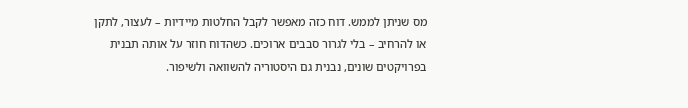מס שניתן לממש. דוח כזה מאפשר לקבל החלטות מיידיות – לעצור, לתקן או להרחיב – בלי לגרור סבבים ארוכים. כשהדוח חוזר על אותה תבנית בפרויקטים שונים, נבנית גם היסטוריה להשוואה ולשיפור.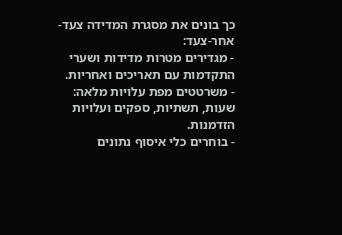כך בונים את מסגרת המדידה צעד-אחר-צעד:
- מגדירים מטרות מדידות ושערי התקדמות עם תאריכים ואחריות.
- משרטטים מפת עלויות מלאה: שעות, תשתיות, ספקים ועלויות הזדמנות.
- בוחרים כלי איסוף נתונים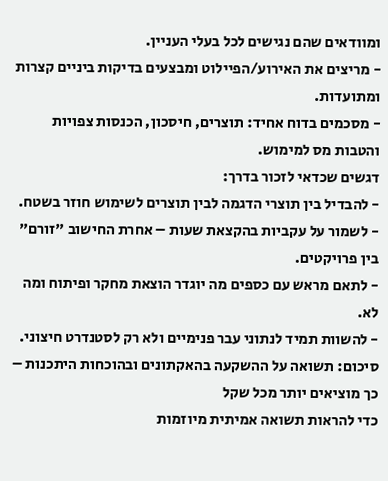ומוודאים שהם נגישים לכל בעלי העניין.
- מריצים את האירוע/הפיילוט ומבצעים בדיקות ביניים קצרות ומתועדות.
- מסכמים בדוח אחיד: תוצרים, חיסכון, הכנסות צפויות והטבות מס למימוש.
דגשים שכדאי לזכור בדרך:
- להבדיל בין תוצרי הדגמה לבין תוצרים לשימוש חוזר בשטח.
- לשמור על עקביות בהקצאת שעות – אחרת החישוב "זורם" בין פרויקטים.
- לתאם מראש עם כספים מה יוגדר הוצאת מחקר ופיתוח ומה לא.
- להשוות תמיד לנתוני עבר פנימיים ולא רק לסטנדרט חיצוני.
סיכום: תשואה על ההשקעה בהאקתונים ובהוכחות היתכנות – כך מוציאים יותר מכל שקל
כדי להראות תשואה אמיתית מיוזמות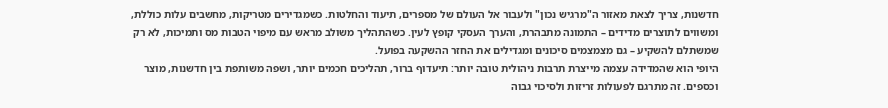חדשנות, צריך לצאת מאזור ה"מרגיש נכון" ולעבור אל העולם של מספרים, תיעוד והחלטות. כשמגדירים מטריקות, מחשבים עלות כוללת, ומשווים לתוצרים מדידים – התמונה מתבהרת, והערך העסקי קופץ לעין. כשהתהליך משולב מראש עם מיפוי הטבות מס ותמיכות, לא רק שמשתלם להשקיע – גם מצמצמים סיכונים ומגדילים את החזר ההשקעה בפועל.
היופי הוא שהמדידה עצמה מייצרת תרבות ניהולית טובה יותר: תיעדוף ברור, תהליכים חכמים יותר, ושפה משותפת בין חדשנות, מוצר וכספים. זה מתרגם לפעולות זריזות ולסיכוי גבוה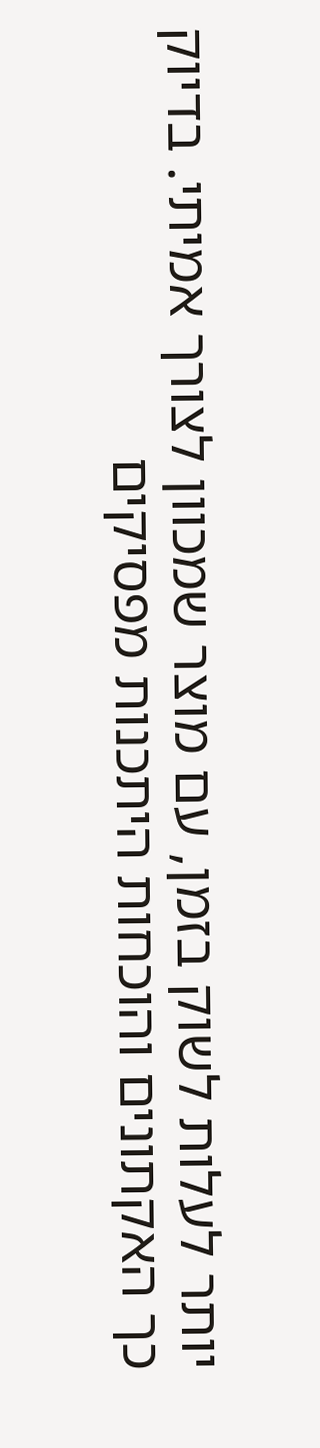יותר לעלות לשוק בזמן, עם מוצר שמכוון לצורך אמיתי. בדיוק כך האקתונים והוכחות היתכנות מפסיקים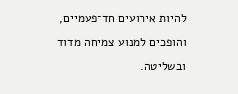להיות אירועים חד־פעמיים, והופכים למנוע צמיחה מדוד ובשליטה.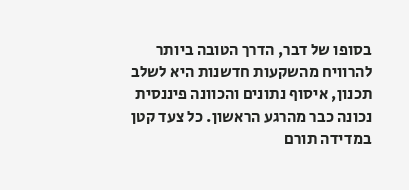בסופו של דבר, הדרך הטובה ביותר להרוויח מהשקעות חדשנות היא לשלב תכנון, איסוף נתונים והכוונה פיננסית נכונה כבר מהרגע הראשון. כל צעד קטן במדידה תורם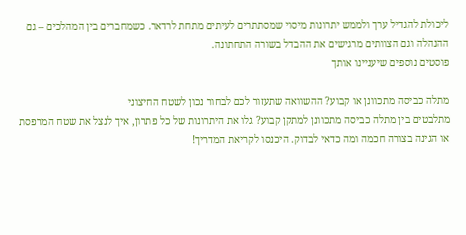ליכולת להגדיל ערך ולממש יתרונות מיסוי שמסתתרים לעיתים מתחת לרדאר. כשמחברים בין המהלכים – גם ההנהלה וגם הצוותים מרגישים את ההבדל בשורה התחתונה.
פוסטים נוספים שיעניינו אותך

מתלה כביסה מתכוונן או קבוע? ההשוואה שתעזור לכם לבחור נכון לשטח החיצוני
מתלבטים בין מתלה כביסה מתכוונן למתקן קבוע? גלו את היתרונות של כל פתרון, איך לנצל את שטח המרפסת או הגינה בצורה חכמה ומה כדאי לבדוק. היכנסו לקריאת המדריך!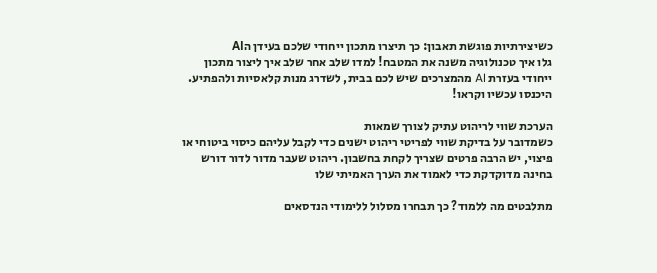כשיצירתיות פוגשת תאבון: כך תיצרו מתכון ייחודי שלכם בעידן הAI
גלו איך טכנולוגיה משנה את המטבח! למדו שלב אחר שלב איך ליצור מתכון ייחודי בעזרת AI מהמצרכים שיש לכם בבית, לשדרג מנות קלאסיות ולהפתיע. היכנסו עכשיו וקראו!

הערכת שווי לריהוט עתיק לצורך שמאות
כשמדובר על בדיקת שווי לפריטי ריהוט ישנים כדי לקבל עליהם כיסוי ביטוחי או פיצוי, יש הרבה פרטים שצריך לקחת בחשבון. ריהוט שעבר מדור לדור דורש בחינה מדוקדקת כדי לאמוד את הערך האמיתי שלו

מתלבטים מה ללמוד? כך תבחרו מסלול ללימודי הנדסאים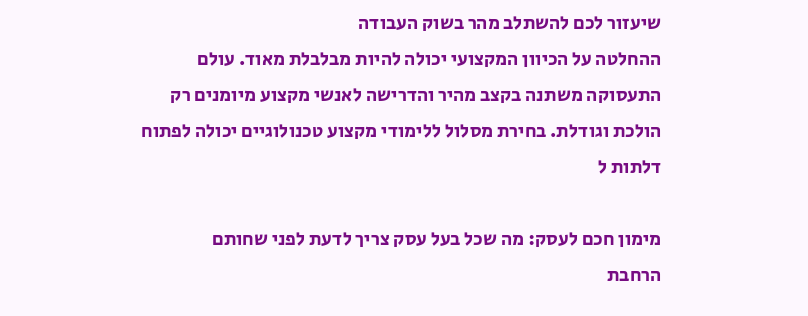שיעזור לכם להשתלב מהר בשוק העבודה
ההחלטה על הכיוון המקצועי יכולה להיות מבלבלת מאוד. עולם התעסוקה משתנה בקצב מהיר והדרישה לאנשי מקצוע מיומנים רק הולכת וגודלת. בחירת מסלול ללימודי מקצוע טכנולוגיים יכולה לפתוח דלתות ל

מימון חכם לעסק: מה שכל בעל עסק צריך לדעת לפני שחותם
הרחבת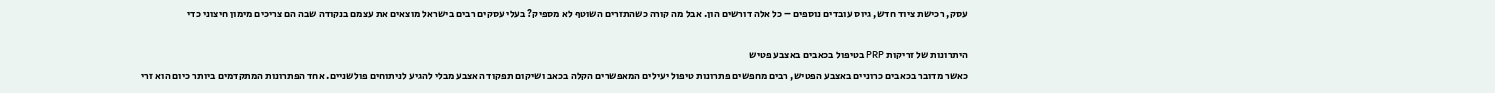עסק, רכישת ציוד חדש, גיוס עובדים נוספים – כל אלה דורשים הון. אבל מה קורה כשהתזרים השוטף לא מספיק? בעלי עסקים רבים בישראל מוצאים את עצמם בנקודה שבה הם צריכים מימון חיצוני כדי

היתרונות של זריקות PRP בטיפול בכאבים באצבע פטיש
כאשר מדובר בכאבים כרוניים באצבע הפטיש, רבים מחפשים פתרונות טיפול יעילים המאפשרים הקלה בכאב ושיקום תפקוד האצבע מבלי להגיע לניתוחים פולשניים. אחד הפתרונות המתקדמים ביותר כיום הוא זרי